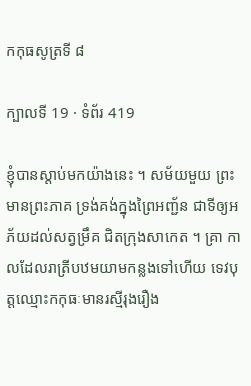កកុធសូត្រទី ៨

ក្បាលទី 19 · ទំព័រ 419

ខ្ញុំបានស្តាប់មកយ៉ាងនេះ ។ សម័យមួយ ព្រះមានព្រះភាគ ទ្រង់គង់ក្នុងព្រៃអញ្ជ័ន ជាទីឲ្យអភ័យដល់សត្វម្រឹគ ជិតក្រុងសាកេត ។ គ្រា កាលដែលរាត្រីបឋមយាមកន្លងទៅហើយ ទេវបុត្តឈ្មោះកកុធៈមានរស្មីរុងរឿង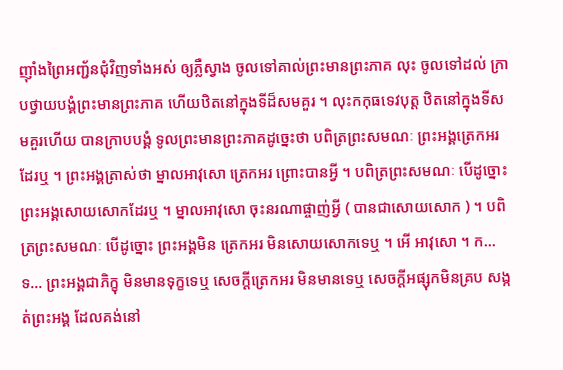ញ៉ាំងព្រៃអញ្ជ័នជុំវិញទាំងអស់ ឲ្យភ្លឺស្វាង ចូលទៅគាល់ព្រះមានព្រះភាគ លុះ ចូលទៅដល់ ក្រាបថ្វាយបង្គំព្រះមានព្រះភាគ ហើយឋិតនៅក្នុងទីដ៏សមគួរ ។ លុះកកុធទេវបុត្ត ឋិតនៅក្នុងទីសមគួរហើយ បានក្រាបបង្គំ ទូលព្រះមានព្រះភាគដូច្នេះថា បពិត្រព្រះសមណៈ ព្រះអង្គត្រេកអរដែរឬ ។ ព្រះអង្គត្រាស់ថា ម្នាលអាវុសោ ត្រេកអរ ព្រោះបានអ្វី ។ បពិត្រព្រះសមណៈ បើដូច្នោះ ព្រះអង្គសោយសោកដែរឬ ។ ម្នាលអាវុសោ ចុះនរណាផ្ចាញ់អ្វី ( បានជាសោយសោក ) ។ បពិត្រព្រះសមណៈ បើដូច្នោះ ព្រះអង្គមិន ត្រេកអរ មិនសោយសោកទេឬ ។ អើ អាវុសោ ។ ក… ទ… ព្រះអង្គជាភិក្ខុ មិនមានទុក្ខទេឬ សេចក្តីត្រេកអរ មិនមានទេឬ សេចក្តីអផ្សុកមិនគ្រប សង្កត់ព្រះអង្គ ដែលគង់នៅ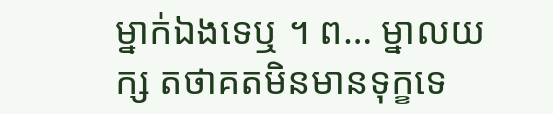ម្នាក់ឯងទេឬ ។ ព… ម្នាលយក្ស តថាគតមិនមានទុក្ខទេ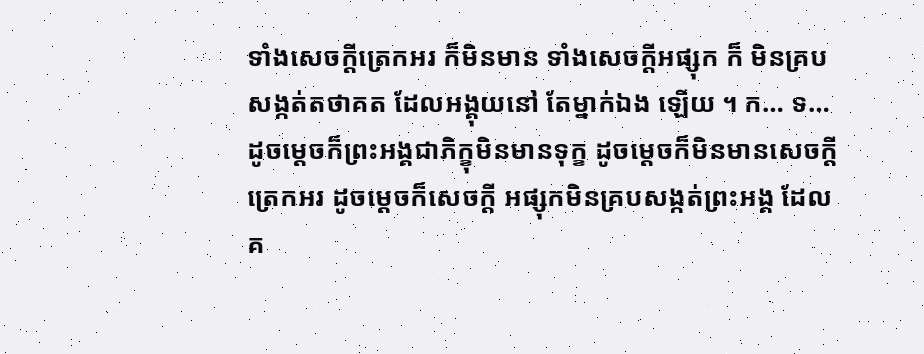ទាំងសេចក្តីត្រេកអរ ក៏មិនមាន ទាំងសេចក្តីអផ្សុក ក៏ មិនគ្របសង្កត់តថាគត ដែលអង្គុយនៅ តែម្នាក់ឯង ឡើយ ។ ក… ទ… ដូចម្តេចក៏ព្រះអង្គជាភិក្ខុមិនមានទុក្ខ ដូចម្តេចក៏មិនមានសេចក្តីត្រេកអរ ដូចម្តេចក៏សេចក្តី អផ្សុកមិនគ្របសង្កត់ព្រះអង្គ ដែលគ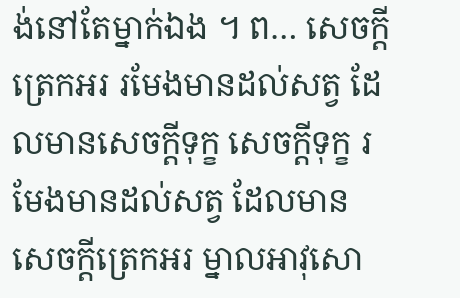ង់នៅតែម្នាក់ឯង ។ ព… សេចក្តីត្រេកអរ រមែងមានដល់សត្វ ដែលមានសេចក្តីទុក្ខ សេចក្តីទុក្ខ រមែងមានដល់សត្វ ដែលមានសេចក្តីត្រេកអរ ម្នាលអាវុសោ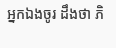អ្នកឯងចូរ ដឹងថា ភិ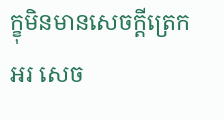ក្ខុមិនមានសេចក្តីត្រេកអរ សេច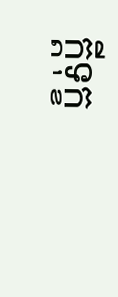ក្តីទុក្ខ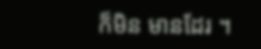ក៏មិន មានដែរ ។